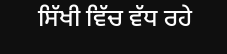ਸਿੱਖੀ ਵਿੱਚ ਵੱਧ ਰਹੇ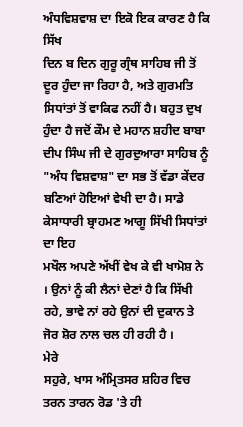ਅੰਧਵਿਸ਼ਵਾਸ਼ ਦਾ ਇਕੋ ਇਕ ਕਾਰਣ ਹੈ ਕਿ ਸਿੱਖ
ਦਿਨ ਬ ਦਿਨ ਗੁਰੂ ਗ੍ਰੰਥ ਸਾਹਿਬ ਜੀ ਤੋਂ ਦੂਰ ਹੁੰਦਾ ਜਾ ਰਿਹਾ ਹੈ, ਅਤੇ ਗੁਰਮਤਿ
ਸਿਧਾਂਤਾਂ ਤੋਂ ਵਾਕਿਫ ਨਹੀਂ ਹੈ। ਬਹੁਤ ਦੁਖ ਹੁੰਦਾ ਹੈ ਜਦੋਂ ਕੌਮ ਦੇ ਮਹਾਨ ਸ਼ਹੀਦ ਬਾਬਾ
ਦੀਪ ਸਿੰਘ ਜੀ ਦੇ ਗੁਰਦੁਆਰਾ ਸਾਹਿਬ ਨੂੰ "ਅੰਧ ਵਿਸ਼ਵਾਸ਼" ਦਾ ਸਭ ਤੋਂ ਵੱਡਾ ਕੇਂਦਰ
ਬਣਿਆਂ ਹੋਇਆਂ ਵੇਖੀ ਦਾ ਹੈ। ਸਾਡੇ ਕੇਸਾਧਾਰੀ ਬ੍ਰਾਹਮਣ ਆਗੂ ਸਿੱਖੀ ਸਿਧਾਂਤਾਂ ਦਾ ਇਹ
ਮਖੌਲ ਅਪਣੇ ਅੱਖੀਂ ਵੇਖ ਕੇ ਵੀ ਖਾਮੋਸ਼ ਨੇ । ਉਨਾਂ ਨੂੰ ਕੀ ਲੈਨਾਂ ਦੇਣਾਂ ਹੈ ਕਿ ਸਿੱਖੀ
ਰਹੇ, ਭਾਵੇ ਨਾਂ ਰਹੇ ਉਨਾਂ ਦੀ ਦੁਕਾਨ ਤੇ ਜੋਰ ਸ਼ੋਰ ਨਾਲ ਚਲ ਹੀ ਰਹੀ ਹੈ ।
ਮੇਰੇ
ਸਹੁਰੇ, ਖਾਸ ਅੰਮ੍ਰਿਤਸਰ ਸ਼ਹਿਰ ਵਿਚ ਤਰਨ ਤਾਰਨ ਰੋਡ 'ਤੇ ਹੀ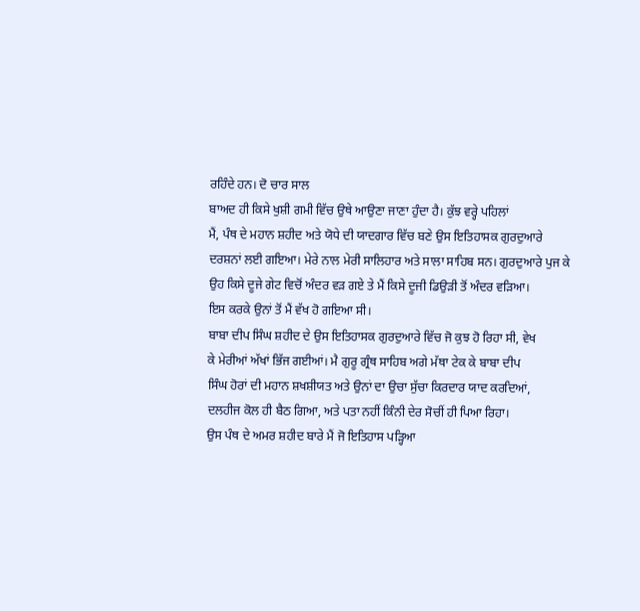ਰਹਿੰਦੇ ਹਨ। ਦੋ ਚਾਰ ਸਾਲ
ਬਾਅਦ ਹੀ ਕਿਸੇ ਖੁਸ਼ੀ ਗਮੀ ਵਿੱਚ ਉਥੇ ਆਉਣਾ ਜਾਣਾ ਹੁੰਦਾ ਹੈ। ਕੁੱਝ ਵਰ੍ਹੇ ਪਹਿਲਾਂ
ਮੈਂ, ਪੰਥ ਦੇ ਮਹਾਨ ਸ਼ਹੀਦ ਅਤੇ ਯੋਧੇ ਦੀ ਯਾਦਗਾਰ ਵਿੱਚ ਬਣੇ ਉਸ ਇਤਿਹਾਸਕ ਗੁਰਦੁਆਰੇ
ਦਰਸ਼ਨਾਂ ਲਈ ਗਇਆ। ਮੇਰੇ ਨਾਲ ਮੇਰੀ ਸਾਲਿਹਾਰ ਅਤੇ ਸਾਲਾ ਸਾਹਿਬ ਸਨ। ਗੁਰਦੁਆਰੇ ਪੁਜ ਕੇ
ਉਹ ਕਿਸੇ ਦੂਜੇ ਗੇਟ ਵਿਚੋਂ ਅੰਦਰ ਵੜ ਗਏ ਤੇ ਮੈਂ ਕਿਸੇ ਦੂਜੀ ਡਿਉੜੀ ਤੋਂ ਅੰਦਰ ਵੜਿਆ।
ਇਸ ਕਰਕੇ ਉਨਾਂ ਤੋਂ ਮੈਂ ਵੱਖ ਹੋ ਗਇਆ ਸੀ।
ਬਾਬਾ ਦੀਪ ਸਿੰਘ ਸ਼ਹੀਦ ਦੇ ਉਸ ਇਤਿਹਾਸਕ ਗੁਰਦੁਆਰੇ ਵਿੱਚ ਜੋ ਕੁਝ ਹੋ ਰਿਹਾ ਸੀ, ਵੇਖ
ਕੇ ਮੇਰੀਆਂ ਅੱਖਾਂ ਭਿੱਜ ਗਈਆਂ। ਮੈ ਗੁਰੂ ਗ੍ਰੰਥ ਸਾਹਿਬ ਅਗੇ ਮੱਥਾ ਟੇਕ ਕੇ ਬਾਬਾ ਦੀਪ
ਸਿੰਘ ਹੋਰਾਂ ਦੀ ਮਹਾਨ ਸ਼ਖਸ਼ੀਯਤ ਅਤੇ ਉਨਾਂ ਦਾ ਉਚਾ ਸੁੱਚਾ ਕਿਰਦਾਰ ਯਾਦ ਕਰਦਿਆਂ,
ਦਲਹੀਜ ਕੋਲ ਹੀ ਬੈਠ ਗਿਆ, ਅਤੇ ਪਤਾ ਨਹੀਂ ਕਿੰਨੀ ਦੇਰ ਸੋਚੀਂ ਹੀ ਪਿਆ ਰਿਹਾ।
ਉਸ ਪੰਥ ਦੇ ਅਮਰ ਸ਼ਹੀਦ ਬਾਰੇ ਮੈਂ ਜੋ ਇਤਿਹਾਸ ਪੜ੍ਹਿਆ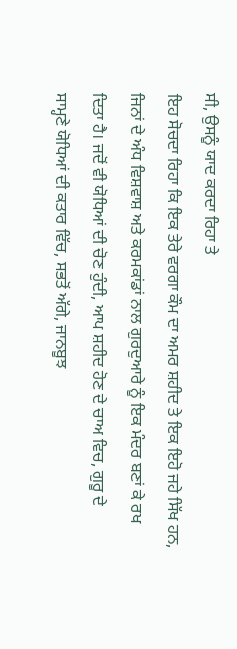ਸੀ, ਉਸਨੂੰ ਯਾਦ ਕਰਦਾ ਰਿਹਾ ਤੇ
ਇਹ ਸੋਚਦਾ ਰਿਹਾ ਕਿ ਇਕ ਤੇਰੇ ਵਰਗਾ ਕੌਮ ਦਾ ਅਮਰ ਸ਼ਹੀਦ ਤੇ ਇਕ ਇਹੋ ਜਹੇ ਸਿੱਖ ਹਨ,
ਜਿਨਾਂ ਦੇ ਅੰਧ ਵਿਸ਼ਵਾਸ਼ ਅਤੇ ਕਰਮਕਾਂਡਾਂ ਨਾਲ ਗੁਰਦੁਆਰੇ ਨੂੰ ਇਕ ਮੰਦਰ ਬਣਾਂ ਕੇ ਰਖ
ਦਿਤਾ ਹੈ। ਜਦੋਂ ਵੀ ਯੋਧਿਆਂ ਦੀ ਚੋਣ ਹੁੰਦੀ, ਆਪ ਸ਼ਹੀਦ ਹੋਣ ਦੇ ਚਾਅ ਵਿਚ, ਗੁਰੂ ਦੇ
ਸਾਮ੍ਹਣੇ ਯੋਧਿਆਂ ਦੀ ਕਤਾਰ ਵਿੱਚ, ਸਭਤੋਂ ਅੱਗੇ, ਜਾਨਬੂਝ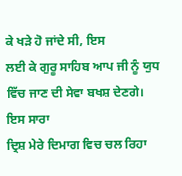ਕੇ ਖੜੇ ਹੋ ਜਾਂਦੇ ਸੀ, ਇਸ
ਲਈ ਕੇ ਗੁਰੂ ਸਾਹਿਬ ਆਪ ਜੀ ਨੂੰ ਯੁਧ ਵਿੱਚ ਜਾਣ ਦੀ ਸੇਵਾ ਬਖਸ਼ ਦੇਣਗੇ। ਇਸ ਸਾਰਾ
ਦ੍ਰਿਸ਼ ਮੇਰੇ ਦਿਮਾਗ ਵਿਚ ਚਲ ਰਿਹਾ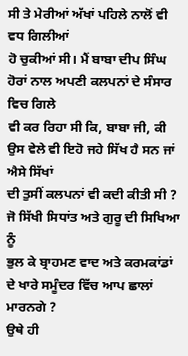ਸੀ ਤੇ ਮੇਰੀਆਂ ਅੱਖਾਂ ਪਹਿਲੇ ਨਾਲੋਂ ਵੀ ਵਧ ਗਿਲੀਆਂ
ਹੋ ਚੁਕੀਆਂ ਸੀ। ਮੈਂ ਬਾਬਾ ਦੀਪ ਸਿੰਘ ਹੋਰਾਂ ਨਾਲ ਅਪਣੀ ਕਲਪਨਾਂ ਦੇ ਸੰਸਾਰ ਵਿਚ ਗਿਲੇ
ਵੀ ਕਰ ਰਿਹਾ ਸੀ ਕਿ, ਬਾਬਾ ਜੀ, ਕੀ ਉਸ ਵੇਲੇ ਵੀ ਇਹੋ ਜਹੇ ਸਿੱਖ ਹੈ ਸਨ ਜਾਂ ਐਸੇ ਸਿੱਖਾਂ
ਦੀ ਤੁਸੀਂ ਕਲਪਨਾਂ ਵੀ ਕਦੀ ਕੀਤੀ ਸੀ ? ਜੋ ਸਿੱਖੀ ਸਿਧਾਂਤ ਅਤੇ ਗੁਰੂ ਦੀ ਸਿਖਿਆ ਨੂੰ
ਭੁਲ ਕੇ ਬ੍ਰਾਹਮਣ ਵਾਦ ਅਤੇ ਕਰਮਕਾਂਡਾਂ ਦੇ ਖਾਰੇ ਸਮੂੰਦਰ ਵਿੱਚ ਆਪ ਛਾਲਾਂ ਮਾਰਨਗੇ ?
ਉਥੇ ਹੀ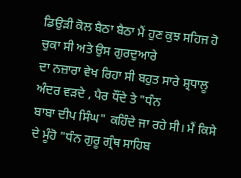ਡਿਉੜੀ ਕੋਲ ਬੈਠਾ ਬੈਠਾ ਮੈਂ ਹੁਣ ਕੁਝ ਸਹਿਜ ਹੋ ਚੁਕਾ ਸੀ ਅਤੇ ਉਸ ਗੁਰਦੁਆਰੇ
ਦਾ ਨਜ਼ਾਰਾ ਵੇਖ ਰਿਹਾ ਸੀ ਬਹੁਤ ਸਾਰੇ ਸ਼੍ਰਧਾਲੂ ਅੰਦਰ ਵੜਦੇ , ਪੈਰ ਧੌਂਦੇ ਤੇ "ਧੰਨ
ਬਾਬਾ ਦੀਪ ਸਿੰਘ" ਕਹਿੰਦੇ ਜਾ ਰਹੇ ਸੀ। ਮੈਂ ਕਿਸੇ ਦੇ ਮੂੰਹੋ "ਧੰਨ ਗੁਰੂ ਗ੍ਰੰਥ ਸਾਹਿਬ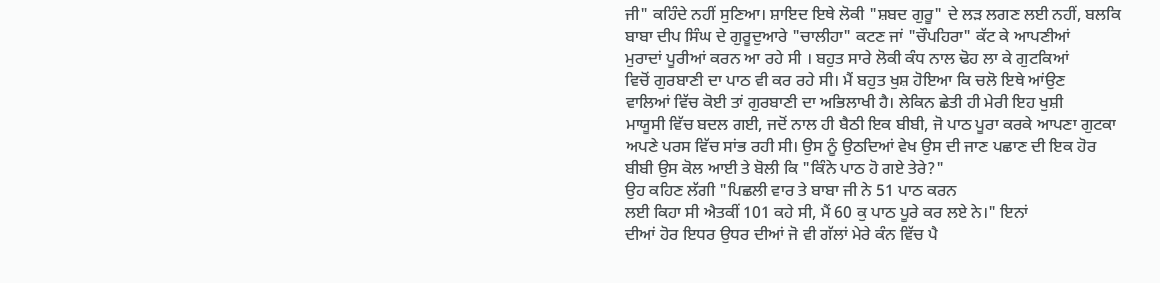ਜੀ" ਕਹਿੰਦੇ ਨਹੀਂ ਸੁਣਿਆ। ਸ਼ਾਇਦ ਇਥੇ ਲੋਕੀ "ਸ਼ਬਦ ਗੁਰੂ" ਦੇ ਲੜ ਲਗਣ ਲਈ ਨਹੀਂ, ਬਲਕਿ
ਬਾਬਾ ਦੀਪ ਸਿੰਘ ਦੇ ਗੁਰੂਦੁਆਰੇ "ਚਾਲੀਹਾ" ਕਟਣ ਜਾਂ "ਚੌਪਹਿਰਾ" ਕੱਟ ਕੇ ਆਪਣੀਆਂ
ਮੁਰਾਦਾਂ ਪੂਰੀਆਂ ਕਰਨ ਆ ਰਹੇ ਸੀ । ਬਹੁਤ ਸਾਰੇ ਲੋਕੀ ਕੰਧ ਨਾਲ ਢੋਹ ਲਾ ਕੇ ਗੁਟਕਿਆਂ
ਵਿਚੋਂ ਗੁਰਬਾਣੀ ਦਾ ਪਾਠ ਵੀ ਕਰ ਰਹੇ ਸੀ। ਮੈਂ ਬਹੁਤ ਖੁਸ਼ ਹੋਇਆ ਕਿ ਚਲੋ ਇਥੇ ਆਂਉਣ
ਵਾਲਿਆਂ ਵਿੱਚ ਕੋਈ ਤਾਂ ਗੁਰਬਾਣੀ ਦਾ ਅਭਿਲਾਖੀ ਹੈ। ਲੇਕਿਨ ਛੇਤੀ ਹੀ ਮੇਰੀ ਇਹ ਖੁਸ਼ੀ
ਮਾਯੂਸੀ ਵਿੱਚ ਬਦਲ ਗਈ, ਜਦੋਂ ਨਾਲ ਹੀ ਬੈਠੀ ਇਕ ਬੀਬੀ, ਜੋ ਪਾਠ ਪੂਰਾ ਕਰਕੇ ਆਪਣਾ ਗੁਟਕਾ
ਅਪਣੇ ਪਰਸ ਵਿੱਚ ਸਾਂਭ ਰਹੀ ਸੀ। ਉਸ ਨੂੰ ਉਠਦਿਆਂ ਵੇਖ ਉਸ ਦੀ ਜਾਣ ਪਛਾਣ ਦੀ ਇਕ ਹੋਰ
ਬੀਬੀ ਉਸ ਕੋਲ ਆਈ ਤੇ ਬੋਲੀ ਕਿ "ਕਿੰਨੇ ਪਾਠ ਹੋ ਗਏ ਤੇਰੇ?"
ਉਹ ਕਹਿਣ ਲੱਗੀ "ਪਿਛਲੀ ਵਾਰ ਤੇ ਬਾਬਾ ਜੀ ਨੇ 51 ਪਾਠ ਕਰਨ
ਲਈ ਕਿਹਾ ਸੀ ਐਤਕੀਂ 101 ਕਹੇ ਸੀ, ਮੈਂ 60 ਕੁ ਪਾਠ ਪੂਰੇ ਕਰ ਲਏ ਨੇ।" ਇਨਾਂ
ਦੀਆਂ ਹੋਰ ਇਧਰ ਉਧਰ ਦੀਆਂ ਜੋ ਵੀ ਗੱਲਾਂ ਮੇਰੇ ਕੰਨ ਵਿੱਚ ਪੈ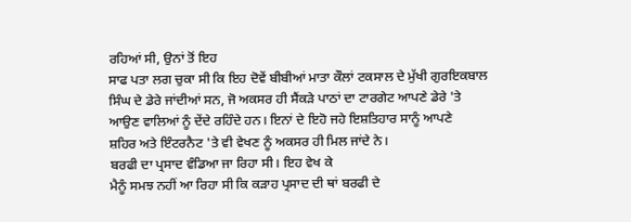ਰਹਿਆਂ ਸੀ, ਉਨਾਂ ਤੋਂ ਇਹ
ਸਾਫ ਪਤਾ ਲਗ ਚੁਕਾ ਸੀ ਕਿ ਇਹ ਦੋਵੇਂ ਬੀਬੀਆਂ ਮਾਤਾ ਕੌਲਾਂ ਟਕਸਾਲ ਦੇ ਮੁੱਖੀ ਗੁਰਇਕਬਾਲ
ਸਿੰਘ ਦੇ ਡੇਰੇ ਜਾਂਦੀਆਂ ਸਨ, ਜੋ ਅਕਸਰ ਹੀ ਸੈਂਕੜੇ ਪਾਠਾਂ ਦਾ ਟਾਰਗੇਟ ਆਪਣੇ ਡੇਰੇ 'ਤੇ
ਆਉਣ ਵਾਲਿਆਂ ਨੂੰ ਦੇਂਦੇ ਰਹਿੰਦੇ ਹਨ। ਇਨਾਂ ਦੇ ਇਹੋ ਜਹੇ ਇਸ਼ਤਿਹਾਰ ਸਾਨੂੰ ਆਪਣੇ
ਸ਼ਹਿਰ ਅਤੇ ਇੰਟਰਨੈਟ 'ਤੇ ਵੀ ਵੇਖਣ ਨੂੰ ਅਕਸਰ ਹੀ ਮਿਲ ਜਾਂਦੇ ਨੇ।
ਬਰਫੀ ਦਾ ਪ੍ਰਸਾਦ ਵੰਡਿਆ ਜਾ ਰਿਹਾ ਸੀ। ਇਹ ਵੇਖ ਕੇ
ਮੈਨੂੰ ਸਮਝ ਨਹੀਂ ਆ ਰਿਹਾ ਸੀ ਕਿ ਕੜਾਹ ਪ੍ਰਸਾਦ ਦੀ ਥਾਂ ਬਰਫੀ ਦੇ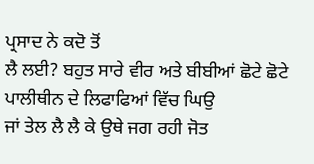ਪ੍ਰਸਾਦ ਨੇ ਕਦੋ ਤੋਂ
ਲੈ ਲਈ? ਬਹੁਤ ਸਾਰੇ ਵੀਰ ਅਤੇ ਬੀਬੀਆਂ ਛੋਟੇ ਛੋਟੇ ਪਾਲੀਥੀਨ ਦੇ ਲਿਫਾਫਿਆਂ ਵਿੱਚ ਘਿਉ
ਜਾਂ ਤੇਲ ਲੈ ਲੈ ਕੇ ਉਥੇ ਜਗ ਰਹੀ ਜੋਤ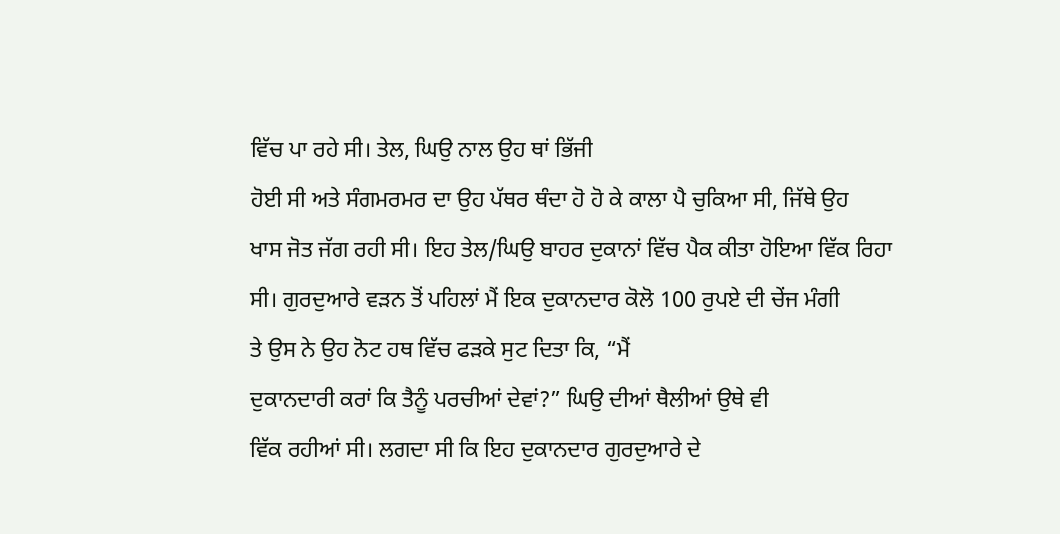ਵਿੱਚ ਪਾ ਰਹੇ ਸੀ। ਤੇਲ, ਘਿਉ ਨਾਲ ਉਹ ਥਾਂ ਭਿੱਜੀ
ਹੋਈ ਸੀ ਅਤੇ ਸੰਗਮਰਮਰ ਦਾ ਉਹ ਪੱਥਰ ਥੰਦਾ ਹੋ ਹੋ ਕੇ ਕਾਲਾ ਪੈ ਚੁਕਿਆ ਸੀ, ਜਿੱਥੇ ਉਹ
ਖਾਸ ਜੋਤ ਜੱਗ ਰਹੀ ਸੀ। ਇਹ ਤੇਲ/ਘਿਉ ਬਾਹਰ ਦੁਕਾਨਾਂ ਵਿੱਚ ਪੈਕ ਕੀਤਾ ਹੋਇਆ ਵਿੱਕ ਰਿਹਾ
ਸੀ। ਗੁਰਦੁਆਰੇ ਵੜਨ ਤੋਂ ਪਹਿਲਾਂ ਮੈਂ ਇਕ ਦੁਕਾਨਦਾਰ ਕੋਲੋ 100 ਰੁਪਏ ਦੀ ਚੇਂਜ ਮੰਗੀ
ਤੇ ਉਸ ਨੇ ਉਹ ਨੋਟ ਹਥ ਵਿੱਚ ਫੜਕੇ ਸੁਟ ਦਿਤਾ ਕਿ, “ਮੈਂ
ਦੁਕਾਨਦਾਰੀ ਕਰਾਂ ਕਿ ਤੈਨੂੰ ਪਰਚੀਆਂ ਦੇਵਾਂ?” ਘਿਉ ਦੀਆਂ ਥੈਲੀਆਂ ਉਥੇ ਵੀ
ਵਿੱਕ ਰਹੀਆਂ ਸੀ। ਲਗਦਾ ਸੀ ਕਿ ਇਹ ਦੁਕਾਨਦਾਰ ਗੁਰਦੁਆਰੇ ਦੇ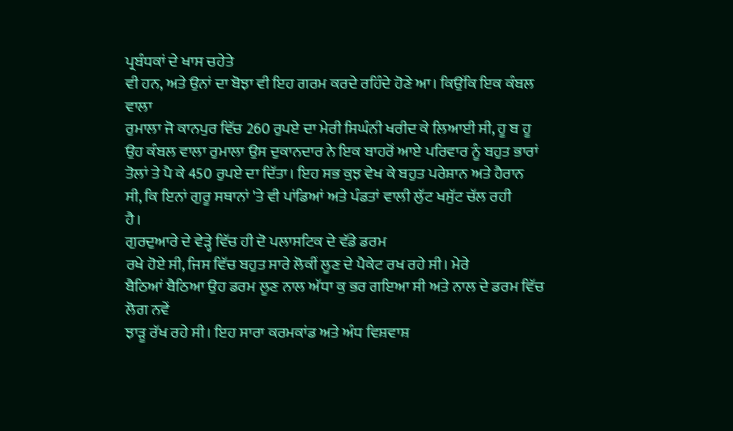ਪ੍ਰਬੰਧਕਾਂ ਦੇ ਖਾਸ ਚਹੇਤੇ
ਵੀ ਹਨ, ਅਤੇ ਉਨਾਂ ਦਾ ਬੋਝਾ ਵੀ ਇਹ ਗਰਮ ਕਰਦੇ ਰਹਿੰਦੇ ਹੋਣੇ ਆ। ਕਿਉਂਕਿ ਇਕ ਕੰਬਲ ਵਾਲਾ
ਰੁਮਾਲਾ ਜੋ ਕਾਨਪੁਰ ਵਿੱਚ 260 ਰੁਪਏ ਦਾ ਮੇਰੀ ਸਿਘੰਨੀ ਖਰੀਦ ਕੇ ਲਿਆਈ ਸੀ, ਹੂ ਬ ਹੂ
ਉਹ ਕੰਬਲ ਵਾਲਾ ਰੁਮਾਲਾ ਉਸ ਦੁਕਾਨਦਾਰ ਨੇ ਇਕ ਬਾਹਰੋਂ ਆਏ ਪਰਿਵਾਰ ਨੂੰ ਬਹੁਤ ਭਾਰਾਂ
ਤੋਲਾਂ ਤੇ ਪੈ ਕੇ 450 ਰੁਪਏ ਦਾ ਦਿੱਤਾ। ਇਹ ਸਭ ਕੁਝ ਵੇਖ ਕੇ ਬਹੁਤ ਪਰੇਸ਼ਾਨ ਅਤੇ ਹੈਰਾਨ
ਸੀ, ਕਿ ਇਨਾਂ ਗੁਰੂ ਸਥਾਨਾਂ 'ਤੇ ਵੀ ਪਾਂਡਿਆਂ ਅਤੇ ਪੰਡਤਾਂ ਵਾਲੀ ਲੁੱਟ ਖਸੁੱਟ ਚੱਲ ਰਹੀ
ਹੈ।
ਗੁਰਦੁਆਰੇ ਦੇ ਵੇੜ੍ਹੇ ਵਿੱਚ ਹੀ ਦੋ ਪਲਾਸਟਿਕ ਦੇ ਵੱਡੇ ਡਰਮ
ਰਖੇ ਹੋਏ ਸੀ, ਜਿਸ ਵਿੱਚ ਬਹੁਤ ਸਾਰੇ ਲੋਕੀਂ ਲੂਣ ਦੇ ਪੈਕੇਟ ਰਖ ਰਹੇ ਸੀ। ਮੇਰੇ
ਬੈਠਿਆਂ ਬੈਠਿਆ ਉਹ ਡਰਮ ਲੂਣ ਨਾਲ ਅੱਧਾ ਕੁ ਭਰ ਗਇਆ ਸੀ ਅਤੇ ਨਾਲ ਦੇ ਡਰਮ ਵਿੱਚ ਲੋਗ ਨਵੇਂ
ਝਾੜੂ ਰੱਖ ਰਹੇ ਸੀ। ਇਹ ਸਾਰਾ ਕਰਮਕਾਂਡ ਅਤੇ ਅੰਧ ਵਿਸ਼ਵਾਸ਼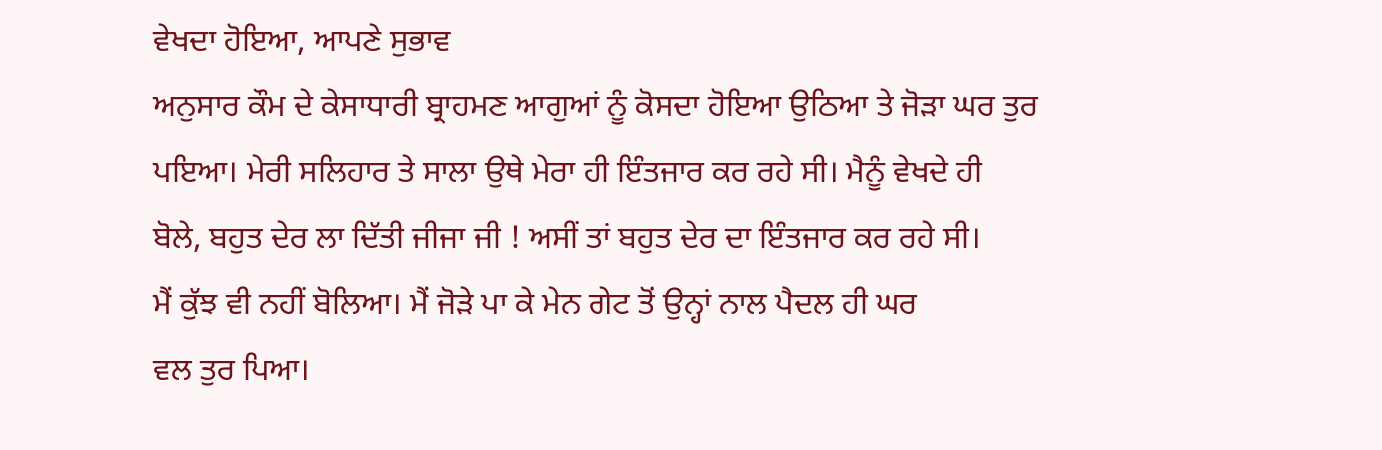ਵੇਖਦਾ ਹੋਇਆ, ਆਪਣੇ ਸੁਭਾਵ
ਅਨੁਸਾਰ ਕੌਮ ਦੇ ਕੇਸਾਧਾਰੀ ਬ੍ਰਾਹਮਣ ਆਗੁਆਂ ਨੂੰ ਕੋਸਦਾ ਹੋਇਆ ਉਠਿਆ ਤੇ ਜੋੜਾ ਘਰ ਤੁਰ
ਪਇਆ। ਮੇਰੀ ਸਲਿਹਾਰ ਤੇ ਸਾਲਾ ਉਥੇ ਮੇਰਾ ਹੀ ਇੰਤਜਾਰ ਕਰ ਰਹੇ ਸੀ। ਮੈਨੂੰ ਵੇਖਦੇ ਹੀ
ਬੋਲੇ, ਬਹੁਤ ਦੇਰ ਲਾ ਦਿੱਤੀ ਜੀਜਾ ਜੀ ! ਅਸੀਂ ਤਾਂ ਬਹੁਤ ਦੇਰ ਦਾ ਇੰਤਜਾਰ ਕਰ ਰਹੇ ਸੀ।
ਮੈਂ ਕੁੱਝ ਵੀ ਨਹੀਂ ਬੋਲਿਆ। ਮੈਂ ਜੋੜੇ ਪਾ ਕੇ ਮੇਨ ਗੇਟ ਤੋਂ ਉਨ੍ਹਾਂ ਨਾਲ ਪੈਦਲ ਹੀ ਘਰ
ਵਲ ਤੁਰ ਪਿਆ।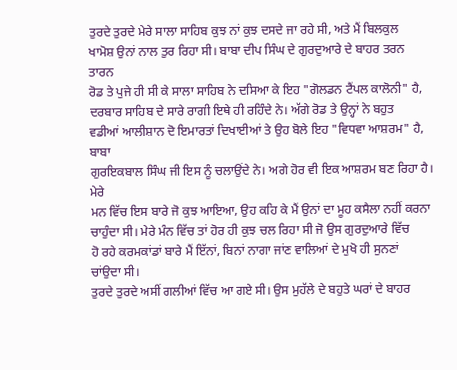ਤੁਰਦੇ ਤੁਰਦੇ ਮੇਰੇ ਸਾਲਾ ਸਾਹਿਬ ਕੁਝ ਨਾਂ ਕੁਝ ਦਸਦੇ ਜਾ ਰਹੇ ਸੀ, ਅਤੇ ਮੈਂ ਬਿਲਕੁਲ
ਖਾਮੋਸ਼ ਉਨਾਂ ਨਾਲ ਤੁਰ ਰਿਹਾ ਸੀ। ਬਾਬਾ ਦੀਪ ਸਿੰਘ ਦੇ ਗੁਰਦੁਆਰੇ ਦੇ ਬਾਹਰ ਤਰਨ ਤਾਰਨ
ਰੋਡ ਤੇ ਪੁਜੇ ਹੀ ਸੀ ਕੇ ਸਾਲਾ ਸਾਹਿਬ ਨੇ ਦਸਿਆ ਕੇ ਇਹ "ਗੋਲਡਨ ਟੈਂਪਲ ਕਾਲੋਨੀ" ਹੈ,
ਦਰਬਾਰ ਸਾਹਿਬ ਦੇ ਸਾਰੇ ਰਾਗੀ ਇਥੇ ਹੀ ਰਹਿੰਦੇ ਨੇ। ਅੱਗੇ ਰੋਡ ਤੇ ਉਨ੍ਹਾਂ ਨੇ ਬਹੁਤ
ਵਡੀਆਂ ਆਲੀਸ਼ਾਨ ਦੋ ਇਮਾਰਤਾਂ ਦਿਖਾਈਆਂ ਤੇ ਉਹ ਬੋਲੇ ਇਹ "ਵਿਧਵਾ ਆਸ਼ਰਮ" ਹੈ, ਬਾਬਾ
ਗੁਰਇਕਬਾਲ ਸਿੰਘ ਜੀ ਇਸ ਨੂੰ ਚਲਾਉਂਦੇ ਨੇ। ਅਗੇ ਹੋਰ ਵੀ ਇਕ ਆਸ਼ਰਮ ਬਣ ਰਿਹਾ ਹੈ। ਮੇਰੇ
ਮਨ ਵਿੱਚ ਇਸ ਬਾਰੇ ਜੋ ਕੁਝ ਆਇਆ, ਉਹ ਕਹਿ ਕੇ ਮੈਂ ਉਨਾਂ ਦਾ ਮੂਹ ਕਸੈਲਾ ਨਹੀਂ ਕਰਨਾ
ਚਾਹੁੰਦਾ ਸੀ। ਮੇਰੇ ਮੰਨ ਵਿੱਚ ਤਾਂ ਹੋਰ ਹੀ ਕੁਝ ਚਲ ਰਿਹਾ ਸੀ ਜੋ ਉਸ ਗੁਰਦੁਆਰੇ ਵਿੱਚ
ਹੋ ਰਹੇ ਕਰਮਕਾਂਡਾਂ ਬਾਰੇ ਮੈਂ ਇੱਨਾਂ, ਬਿਨਾਂ ਨਾਗਾ ਜਾਂਣ ਵਾਲਿਆਂ ਦੇ ਮੁਖੋ ਹੀ ਸੁਨਣਾਂ
ਚਾਂਉਦਾ ਸੀ।
ਤੁਰਦੇ ਤੁਰਦੇ ਅਸੀਂ ਗਲੀਆਂ ਵਿੱਚ ਆ ਗਏ ਸੀ। ਉਸ ਮੁਹੱਲੇ ਦੇ ਬਹੁਤੇ ਘਰਾਂ ਦੇ ਬਾਹਰ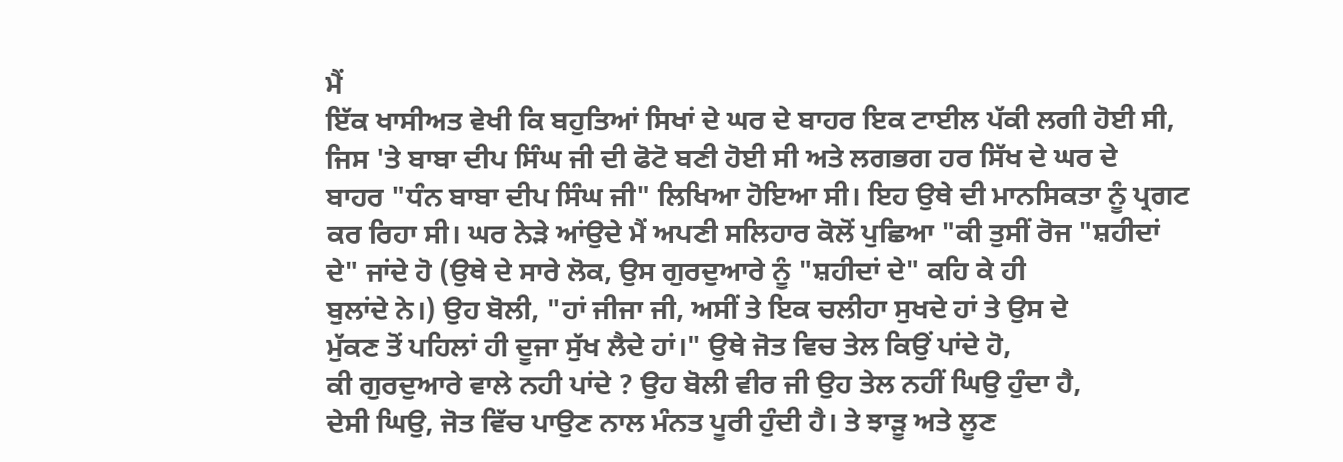ਮੈਂ
ਇੱਕ ਖਾਸੀਅਤ ਵੇਖੀ ਕਿ ਬਹੁਤਿਆਂ ਸਿਖਾਂ ਦੇ ਘਰ ਦੇ ਬਾਹਰ ਇਕ ਟਾਈਲ ਪੱਕੀ ਲਗੀ ਹੋਈ ਸੀ,
ਜਿਸ 'ਤੇ ਬਾਬਾ ਦੀਪ ਸਿੰਘ ਜੀ ਦੀ ਫੋਟੋ ਬਣੀ ਹੋਈ ਸੀ ਅਤੇ ਲਗਭਗ ਹਰ ਸਿੱਖ ਦੇ ਘਰ ਦੇ
ਬਾਹਰ "ਧੰਨ ਬਾਬਾ ਦੀਪ ਸਿੰਘ ਜੀ" ਲਿਖਿਆ ਹੋਇਆ ਸੀ। ਇਹ ਉਥੇ ਦੀ ਮਾਨਸਿਕਤਾ ਨੂੰ ਪ੍ਰਗਟ
ਕਰ ਰਿਹਾ ਸੀ। ਘਰ ਨੇੜੇ ਆਂਉਦੇ ਮੈਂ ਅਪਣੀ ਸਲਿਹਾਰ ਕੋਲੋਂ ਪੁਛਿਆ "ਕੀ ਤੁਸੀਂ ਰੋਜ "ਸ਼ਹੀਦਾਂ
ਦੇ" ਜਾਂਦੇ ਹੋ (ਉਥੇ ਦੇ ਸਾਰੇ ਲੋਕ, ਉਸ ਗੁਰਦੁਆਰੇ ਨੂੰ "ਸ਼ਹੀਦਾਂ ਦੇ" ਕਹਿ ਕੇ ਹੀ
ਬੁਲਾਂਦੇ ਨੇ।) ਉਹ ਬੋਲੀ, "ਹਾਂ ਜੀਜਾ ਜੀ, ਅਸੀਂ ਤੇ ਇਕ ਚਲੀਹਾ ਸੁਖਦੇ ਹਾਂ ਤੇ ਉਸ ਦੇ
ਮੁੱਕਣ ਤੋਂ ਪਹਿਲਾਂ ਹੀ ਦੂਜਾ ਸੁੱਖ ਲੈਦੇ ਹਾਂ।" ਉਥੇ ਜੋਤ ਵਿਚ ਤੇਲ ਕਿਉਂ ਪਾਂਦੇ ਹੋ,
ਕੀ ਗੁਰਦੁਆਰੇ ਵਾਲੇ ਨਹੀ ਪਾਂਦੇ ? ਉਹ ਬੋਲੀ ਵੀਰ ਜੀ ਉਹ ਤੇਲ ਨਹੀਂ ਘਿਉ ਹੁੰਦਾ ਹੈ,
ਦੇਸੀ ਘਿਉ, ਜੋਤ ਵਿੱਚ ਪਾਉਣ ਨਾਲ ਮੰਨਤ ਪੂਰੀ ਹੁੰਦੀ ਹੈ। ਤੇ ਝਾੜੂ ਅਤੇ ਲੂਣ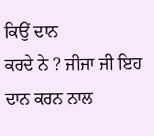ਕਿਉਂ ਦਾਨ
ਕਰਦੇ ਨੇ ? ਜੀਜਾ ਜੀ ਇਹ ਦਾਨ ਕਰਨ ਨਾਲ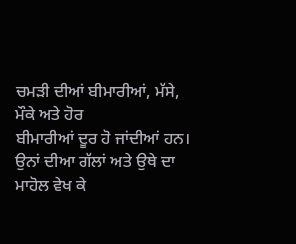ਚਮੜੀ ਦੀਆਂ ਬੀਮਾਰੀਆਂ, ਮੱਸੇ, ਮੌਕੇ ਅਤੇ ਹੋਰ
ਬੀਮਾਰੀਆਂ ਦੂਰ ਹੋ ਜਾਂਦੀਆਂ ਹਨ।
ਉਨਾਂ ਦੀਆ ਗੱਲਾਂ ਅਤੇ ਉਥੇ ਦਾ ਮਾਹੋਲ ਵੇਖ ਕੇ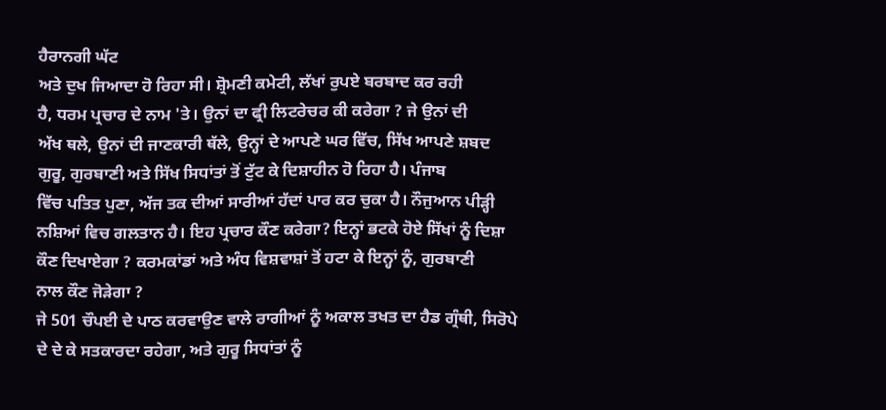ਹੈਰਾਨਗੀ ਘੱਟ
ਅਤੇ ਦੁਖ ਜਿਆਦਾ ਹੋ ਰਿਹਾ ਸੀ। ਸ਼੍ਰੋਮਣੀ ਕਮੇਟੀ, ਲੱਖਾਂ ਰੁਪਏ ਬਰਬਾਦ ਕਰ ਰਹੀ
ਹੈ, ਧਰਮ ਪ੍ਰਚਾਰ ਦੇ ਨਾਮ 'ਤੇ। ਉਨਾਂ ਦਾ ਫ੍ਰੀ ਲਿਟਰੇਚਰ ਕੀ ਕਰੇਗਾ ? ਜੇ ਉਨਾਂ ਦੀ
ਅੱਖ ਥਲੇ, ਉਨਾਂ ਦੀ ਜਾਣਕਾਰੀ ਥੱਲੇ, ਉਨ੍ਹਾਂ ਦੇ ਆਪਣੇ ਘਰ ਵਿੱਚ, ਸਿੱਖ ਆਪਣੇ ਸ਼ਬਦ
ਗੁਰੂ, ਗੁਰਬਾਣੀ ਅਤੇ ਸਿੱਖ ਸਿਧਾਂਤਾਂ ਤੋਂ ਟੁੱਟ ਕੇ ਦਿਸ਼ਾਹੀਨ ਹੋ ਰਿਹਾ ਹੈ। ਪੰਜਾਬ
ਵਿੱਚ ਪਤਿਤ ਪੁਣਾ, ਅੱਜ ਤਕ ਦੀਆਂ ਸਾਰੀਆਂ ਹੱਦਾਂ ਪਾਰ ਕਰ ਚੁਕਾ ਹੈ। ਨੌਜੁਆਨ ਪੀੜ੍ਹੀ
ਨਸ਼ਿਆਂ ਵਿਚ ਗਲਤਾਨ ਹੈ। ਇਹ ਪ੍ਰਚਾਰ ਕੌਣ ਕਰੇਗਾ? ਇਨ੍ਹਾਂ ਭਟਕੇ ਹੋਏ ਸਿੱਖਾਂ ਨੂੰ ਦਿਸ਼ਾ
ਕੌਣ ਦਿਖਾਏਗਾ ? ਕਰਮਕਾਂਡਾਂ ਅਤੇ ਅੰਧ ਵਿਸ਼ਵਾਸ਼ਾਂ ਤੋਂ ਹਟਾ ਕੇ ਇਨ੍ਹਾਂ ਨੂੰ, ਗੁਰਬਾਣੀ
ਨਾਲ ਕੌਣ ਜੋੜੇਗਾ ?
ਜੇ 501 ਚੌਪਈ ਦੇ ਪਾਠ ਕਰਵਾਉਣ ਵਾਲੇ ਰਾਗੀਆਂ ਨੂੰ ਅਕਾਲ ਤਖਤ ਦਾ ਹੈਡ ਗ੍ਰੰਥੀ, ਸਿਰੋਪੇ
ਦੇ ਦੇ ਕੇ ਸਤਕਾਰਦਾ ਰਹੇਗਾ, ਅਤੇ ਗੁਰੂ ਸਿਧਾਂਤਾਂ ਨੂੰ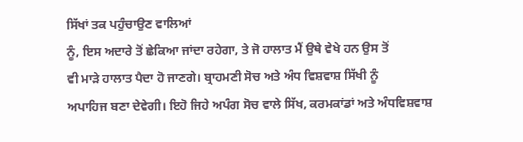ਸਿੱਖਾਂ ਤਕ ਪਹੁੰਚਾਉਣ ਵਾਲਿਆਂ
ਨੂੰ, ਇਸ ਅਦਾਰੇ ਤੋਂ ਛੇਕਿਆ ਜਾਂਦਾ ਰਹੇਗਾ, ਤੇ ਜੋ ਹਾਲਾਤ ਮੈਂ ਉਥੇ ਵੇਖੇ ਹਨ ਉਸ ਤੋਂ
ਵੀ ਮਾੜੇ ਹਾਲਾਤ ਪੈਦਾ ਹੋ ਜਾਣਗੇ। ਬ੍ਰਾਹਮਣੀ ਸੋਚ ਅਤੇ ਅੰਧ ਵਿਸ਼ਵਾਸ਼ ਸਿੱਖੀ ਨੂੰ
ਅਪਾਹਿਜ ਬਣਾ ਦੇਵੇਗੀ। ਇਹੋ ਜਿਹੇ ਅਪੰਗ ਸੋਚ ਵਾਲੇ ਸਿੱਖ, ਕਰਮਕਾਂਡਾਂ ਅਤੇ ਅੰਧਵਿਸ਼ਵਾਸ਼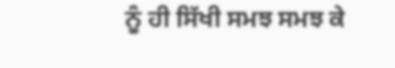ਨੂੰ ਹੀ ਸਿੱਖੀ ਸਮਝ ਸਮਝ ਕੇ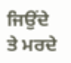ਜਿਉਂਦੇ ਤੇ ਮਰਦੇ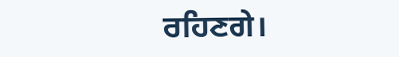ਰਹਿਣਗੇ।